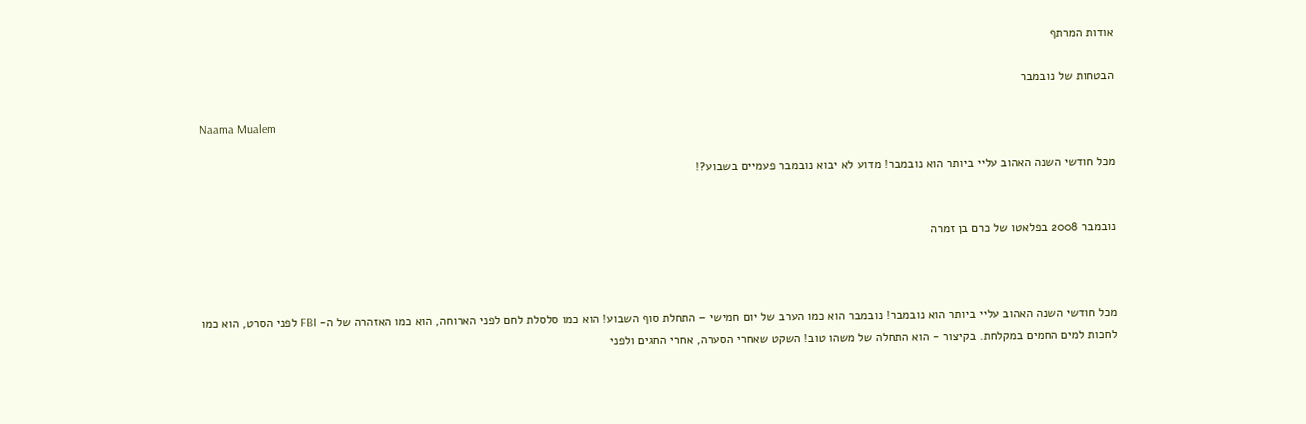אודות המרתף

הבטחות של נובמבר

Naama Mualem

מכל חודשי השנה האהוב עליי ביותר הוא נובמבר! מדוע לא יבוא נובמבר פעמיים בשבוע?!


נובמבר 2008 בפלאטו של כרם בן זמרה



מכל חודשי השנה האהוב עליי ביותר הוא נובמבר! נובמבר הוא כמו הערב של יום חמישי – התחלת סוף השבוע! הוא כמו סלסלת לחם לפני הארוחה, הוא כמו האזהרה של ה- FBI לפני הסרט, הוא כמו לחכות למים החמים במקלחת. בקיצור - הוא התחלה של משהו טוב! השקט שאחרי הסערה, אחרי החגים ולפני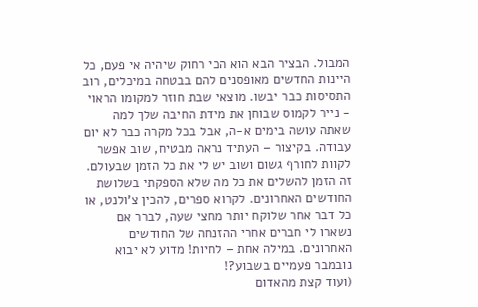המבול. הבציר הבא הוא הכי רחוק שיהיה אי פעם, כל היינות החדשים מאופסנים להם בבטחה במיכלים, רוב התסיסות כבר יבשו. מוצאי שבת חוזר למקומו הראוי - נייר לקמוס שבוחן את מידת החיבה שלך למה שאתה עושה בימים א-ה, אבל בכל מקרה כבר לא יום עבודה. בקיצור – העתיד נראה מבטיח, שוב אפשר לקוות לחורף גשום ושוב יש לי את כל הזמן שבעולם. זה הזמן להשלים את כל מה שלא הספקתי בשלושת החודשים האחרונים. לקרוא ספרים, להכין צ'ולנט, או כל דבר אחר שלוקח יותר מחצי שעה, לברר אם נשארו לי חברים אחרי ההזנחה של החודשים האחרונים. במילה אחת – לחיות! מדוע לא יבוא נובמבר פעמיים בשבוע?!
(ועוד קצת מהאדום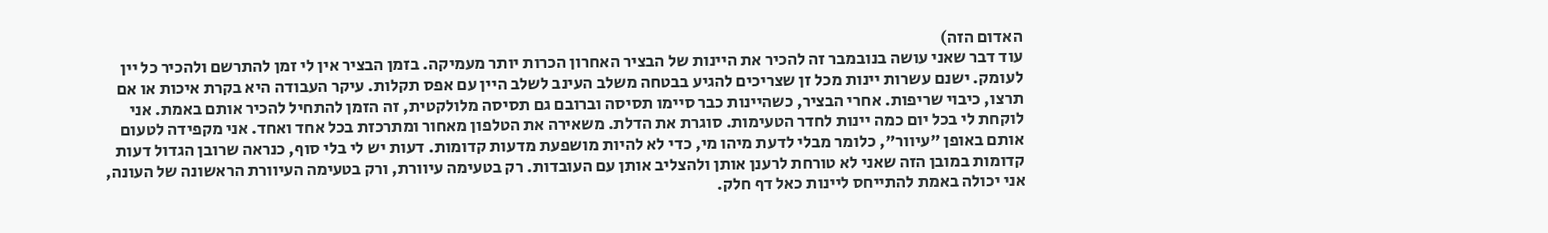האדום הזה)
עוד דבר שאני עושה בנובמבר זה להכיר את היינות של הבציר האחרון הכרות יותר מעמיקה. בזמן הבציר אין לי זמן להתרשם ולהכיר כל יין לעומק. ישנם עשרות יינות מכל זן שצריכים להגיע בבטחה משלב העינב לשלב היין עם אפס תקלות. עיקר העבודה היא בקרת איכות או אם תרצו, כיבוי שריפות. אחרי הבציר, כשהיינות כבר סיימו תסיסה וברובם גם תסיסה מלולקטית, זה הזמן להתחיל להכיר אותם באמת. אני לוקחת לי בכל יום כמה יינות לחדר הטעימות. סוגרת את הדלת. משאירה את הטלפון מאחור ומתרכזת בכל אחד ואחד. אני מקפידה לטעום אותם באופן "עיוור", כלומר מבלי לדעת מיהו מי, כדי לא להיות מושפעת מדעות קדומות. דעות יש לי בלי סוף, כנראה שרובן הגדול דעות קדומות במובן הזה שאני לא טורחת לרענן אותן ולהצליב אותן עם העובדות. רק בטעימה עיוורת, ורק בטעימה העיוורת הראשונה של העונה, אני יכולה באמת להתייחס ליינות כאל דף חלק.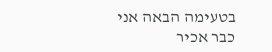בטעימה הבאה אני כבר אכיר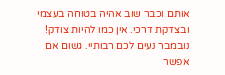אותם וכבר שוב אהיה בטוחה בעצמי ובצדקת דרכי. אין כמו להיות צודק!
נובמבר נעים לכם רבותיי. גשום אם אפשר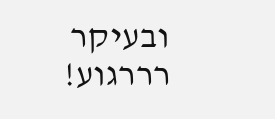ובעיקר רררגוע!